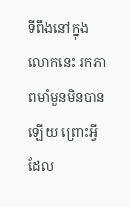ទីពឹងនៅក្នុងលោកនេះ រកភាពមាំមួនមិនបានឡើយ ព្រោះអ្វីដែល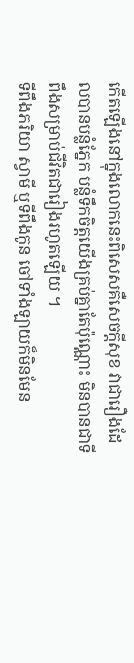កើតឡើងនៅក្នុងលោកនេះពិសេសគឺសេចក្ដីសុខ វាជារឿងដែលបានបន្លំភ្នែក បន្លំទឹកចិត្តយើងគ្រប់គ្នាតែប៉ុណ្ណោះ មិនបានជាទីពឹងសម្រាប់ជីវិតជារៀងរហូតឡើយ ។
ទីពឹងភរិយា ស្វាមី ឬទីពឹងកូន ចៅទាំងឡាយក៏មិនមែន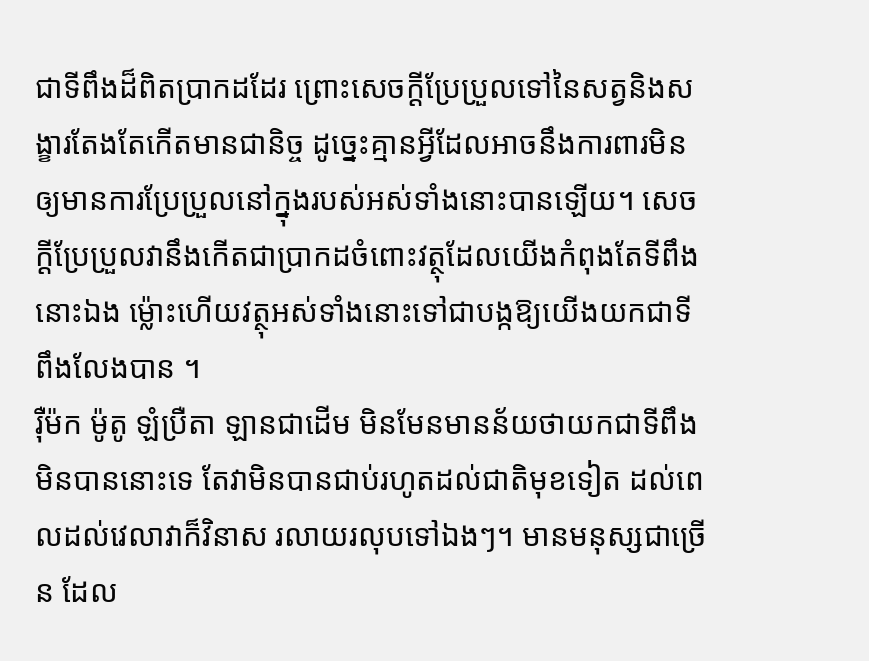ជាទីពឹងដ៏ពិតប្រាកដដែរ ព្រោះសេចក្ដីប្រែប្រួលទៅនៃសត្វនិងសង្ខារតែងតែកើតមានជានិច្ច ដូច្នេះគ្មានអ្វីដែលអាចនឹងការពារមិនឲ្យមានការប្រែប្រួលនៅក្នុងរបស់អស់ទាំងនោះបានឡើយ។ សេចក្ដីប្រែប្រួលវានឹងកើតជាប្រាកដចំពោះវត្ថុដែលយើងកំពុងតែទីពឹងនោះឯង ម្ល៉ោះហើយវត្ថុអស់ទាំងនោះទៅជាបង្កឱ្យយើងយកជាទីពឹងលែងបាន ។
រ៉ឺម៉ក ម៉ូតូ ឡំប្រឺតា ឡានជាដើម មិនមែនមានន័យថាយកជាទីពឹងមិនបាននោះទេ តែវាមិនបានជាប់រហូតដល់ជាតិមុខទៀត ដល់ពេលដល់វេលាវាក៏វិនាស រលាយរលុបទៅឯងៗ។ មានមនុស្សជាច្រើន ដែល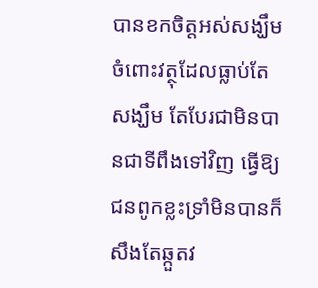បានខកចិត្តអស់សង្ឃឹមចំពោះវត្ថុដែលធ្លាប់តែសង្ឃឹម តែបែរជាមិនបានជាទីពឹងទៅវិញ ធ្វើឱ្យជនពូកខ្លះទ្រាំមិនបានក៏សឹងតែឆ្កួតវ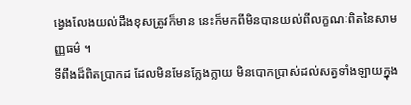ង្វេងលែងយល់ដឹងខុសត្រូវក៏មាន នេះក៏មកពីមិនបានយល់ពីលក្ខណៈពិតនៃសាមញ្ញធម៌ ។
ទីពឹងដ៏ពិតប្រាកដ ដែលមិនមែនក្លែងក្លាយ មិនបោកប្រាស់ដល់សត្វទាំងឡាយក្នុង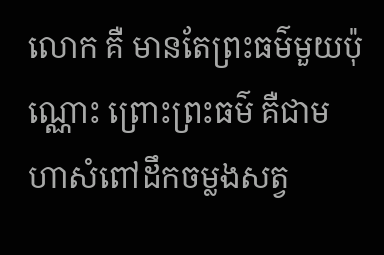លោក គឺ មានតែព្រះធម៌មួយប៉ុណ្ណោះ ព្រោះព្រះធម៌ គឺជាមហាសំពៅដឹកចម្លងសត្វ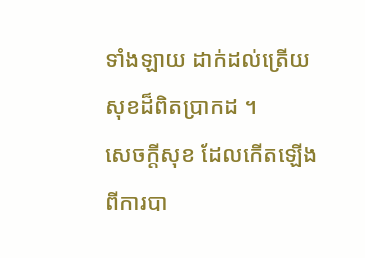ទាំងឡាយ ដាក់ដល់ត្រើយសុខដ៏ពិតប្រាកដ ។
សេចក្ដីសុខ ដែលកើតឡើងពីការបា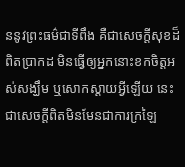ននូវព្រះធម៌ជាទីពឹង គឺជាសេចក្ដីសុខដ៏ពិតប្រាកដ មិនធ្វើឲ្យអ្នកនោះខកចិត្តអស់សង្ឃឹម ឬសោកស្ដាយអ្វីឡើយ នេះជាសេចក្ដីពិតមិនមែនជាការក្រឡៃ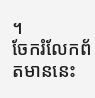។
ចែករំលែកព័តមាននេះ